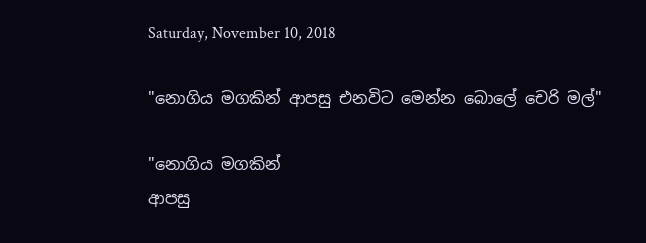Saturday, November 10, 2018

"නොගිය මගකින් ආපසු එනවිට මෙන්න බොලේ චෙරි මල්"

"නොගිය මගකින්
ආපසු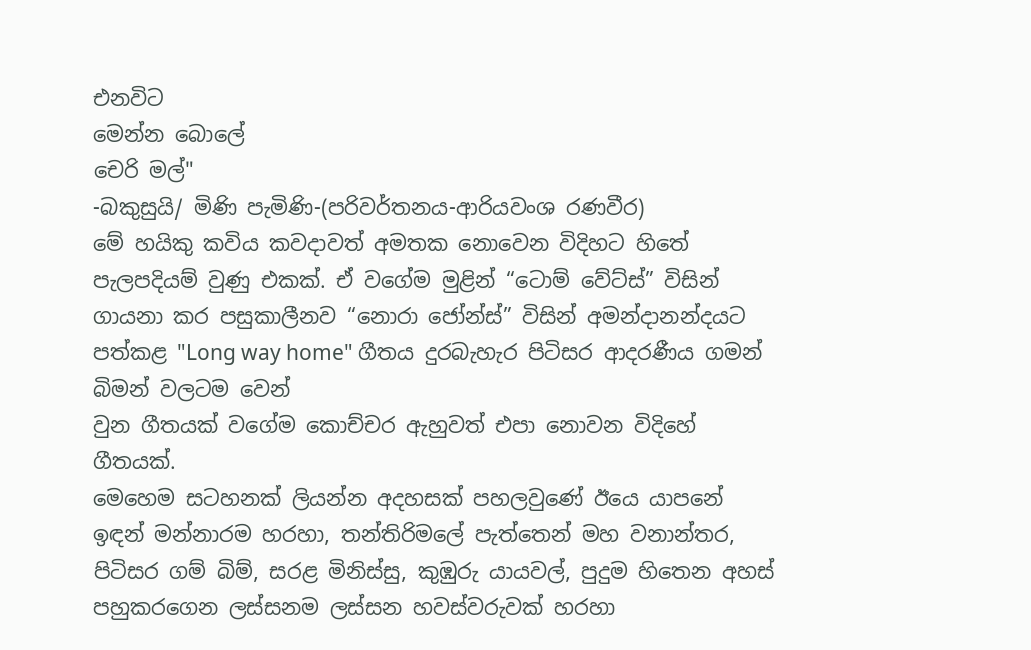එනවිට
මෙන්න බොලේ
චෙරි මල්"
-බකුසුයි/ මිණි පැමිණි-(පරිවර්තනය-ආරියවංශ රණවීර)
මේ හයිකු කවිය කවදාවත් අමතක නොවෙන විදිහට හිතේ පැලපදියම් වුණු එකක්. ඒ වගේම මුළින් “ටොම් වේට්ස්” විසින් ගායනා කර පසුකාලීනව “නොරා ජෝන්ස්” විසින් අමන්දානන්දයට පත්කළ "Long way home" ගීතය දුරබැහැර පිටිසර ආදරණීය ගමන් බිමන් වලටම වෙන්
වුන ගීතයක් වගේම කොච්චර ඇහුවත් එපා නොවන විදිහේ ගීතයක්.
මෙහෙම සටහනක් ලියන්න අදහසක් පහලවුණේ ඊයෙ යාපනේ ඉඳන් මන්නාරම හරහා, තන්තිරිමලේ පැත්තෙන් මහ වනාන්තර, පිටිසර ගම් බිම්, සරළ මිනිස්සු, කුඹුරු යායවල්, පුදුම හිතෙන අහස් පහුකරගෙන ලස්සනම ලස්සන හවස්වරුවක් හරහා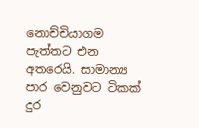නොච්චියාගම පැත්තට එන අතරෙයි. සාමාන්‍ය පාර වෙනුවට ටිකක් දුර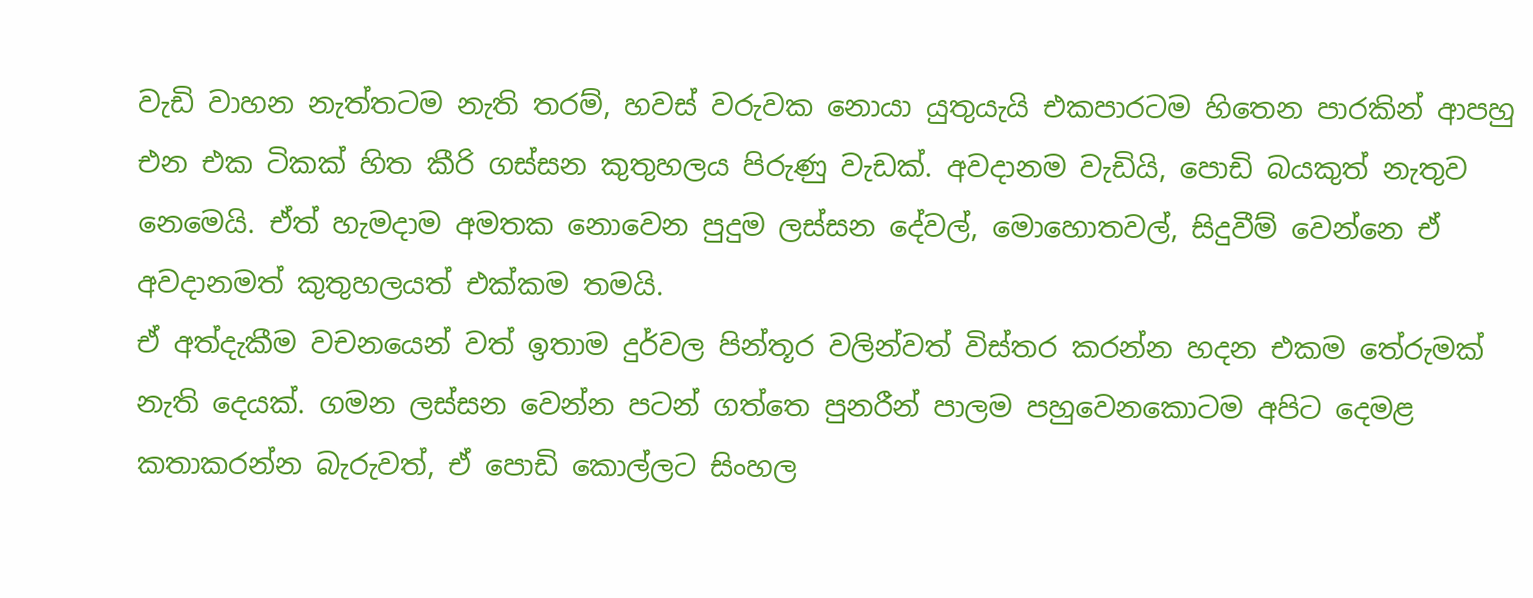වැඩි වාහන නැත්තටම නැති තරම්, හවස් වරුවක නොයා යුතුයැයි එකපාරටම හිතෙන පාරකින් ආපහු එන එක ටිකක් හිත කීරි ගස්සන කුතුහලය පිරුණු වැඩක්. අවදානම වැඩියි, පොඩි බයකුත් නැතුව නෙමෙයි. ඒත් හැමදාම අමතක නොවෙන පුදුම ලස්සන දේවල්, මොහොතවල්, සිදුවීම් වෙන්නෙ ඒ අවදානමත් කුතුහලයත් එක්කම තමයි.
ඒ අත්දැකීම වචනයෙන් වත් ඉතාම දුර්වල පින්තූර වලින්වත් විස්තර කරන්න හදන එකම තේරුමක් නැති දෙයක්. ගමන ලස්සන වෙන්න පටන් ගත්තෙ පුනරීන් පාලම පහුවෙනකොටම අපිට දෙමළ කතාකරන්න බැරුවත්, ඒ පොඩි කොල්ලට සිංහල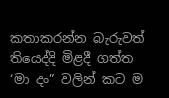කතාකරන්න බැරුවත් තියෙද්දි මිළදී ගත්ත ‘මා දං” වලින් කට ම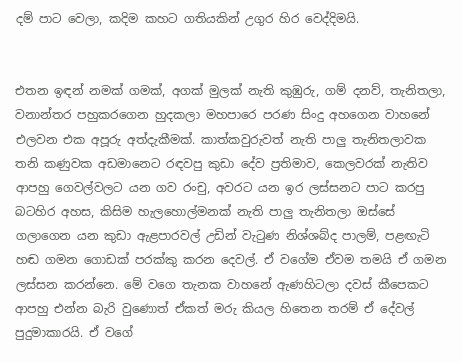දම් පාට වෙලා, කදිම කහට ගතියකින් උගුර හිර වෙද්දිමයි.


එතන ඉඳන් නමක් ගමක්, අගක් මුලක් නැති කුඹුරු, ගම් දනව්, තැනිතලා, වනාන්තර පහුකරගෙන හුදකලා මහපාරෙ පරණ සිංදු අහගෙන වාහනේ එලවන එක අපූරු අත්දැකීමක්. කාත්කවුරුවත් නැති පාලු තැනිතලාවක තනි කණුවක අඩමානෙට රඳවපු කුඩා දේව ප්‍රතිමාව, කෙලවරක් නැතිව ආපහු ගෙවල්වලට යන ගව රංචු, අවරට යන ඉර ලස්සනට පාට කරපු බටහිර අහස, කිසිම හැලහොල්මනක් නැති පාලු තැනිතලා ඔස්සේ ගලාගෙන යන කුඩා ඇළපාරවල් උඩින් වැටුණ නිශ්ශබ්ද පාලම්, පළඟැටි හඬ ගමන ගොඩක් පරක්කු කරන දෙවල්. ඒ වගේම ඒවම තමයි ඒ ගමන ලස්සන කරන්නෙ. මේ වගෙ තැනක වාහනේ ඇණහිටලා දවස් කීපෙකට ආපහු එන්න බැරි වුණොත් ඒකත් මරු කියල හිතෙන තරම් ඒ දේවල් පුදුමාකාරයි. ඒ වගේ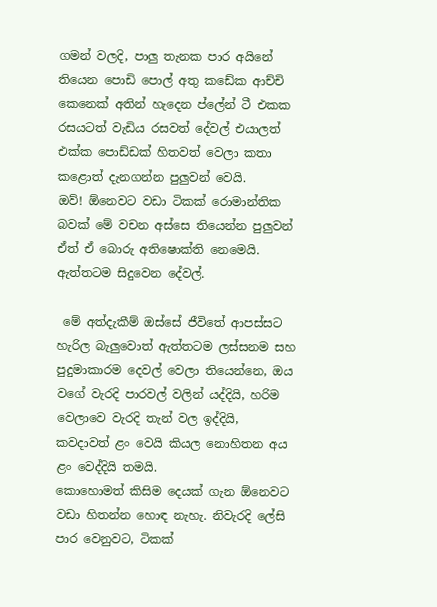ගමන් වලදි, පාලු තැනක පාර අයිනේ තියෙන පොඩි පොල් අතු කඩේක ආච්චි කෙනෙක් අතින් හැදෙන ප්ලේන් ටී එකක රසයටත් වැඩිය රසවත් දේවල් එයාලත් එක්ක පොඩ්ඩක් හිතවත් වෙලා කතා කළොත් දැනගන්න පුලුවන් වෙයි.
ඔව්! ඕනෙවට වඩා ටිකක් රොමාන්තික බවක් මේ වචන අස්සෙ තියෙන්න පුලුවන් ඒත් ඒ බොරු අතිෂොක්ති නෙමෙයි. ඇත්තටම සිදුවෙන දේවල්.

 මේ අත්දැකීම් ඔස්සේ ජීවිතේ ආපස්සට හැරිල බැලුවොත් ඇත්තටම ලස්සනම සහ පුදුමාකාරම දෙවල් වෙලා තියෙන්නෙ, ඔය වගේ වැරදි පාරවල් වලින් යද්දියි, හරිම වෙලාවෙ වැරදි තැන් වල ඉද්දියි, කවදාවත් ළං වෙයි කියල නොහිතන අය ළං වෙද්දියි තමයි.
කොහොමත් කිසිම දෙයක් ගැන ඕනෙවට වඩා හිතන්න හොඳ නැහැ. නිවැරදි ලේසි පාර වෙනුවට, ටිකක්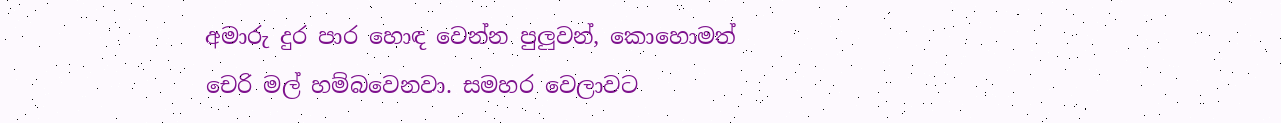අමාරු දුර පාර හොඳ වෙන්න පුලුවන්, කොහොමත් චෙරි මල් හම්බවෙනවා. සමහර වෙලාවට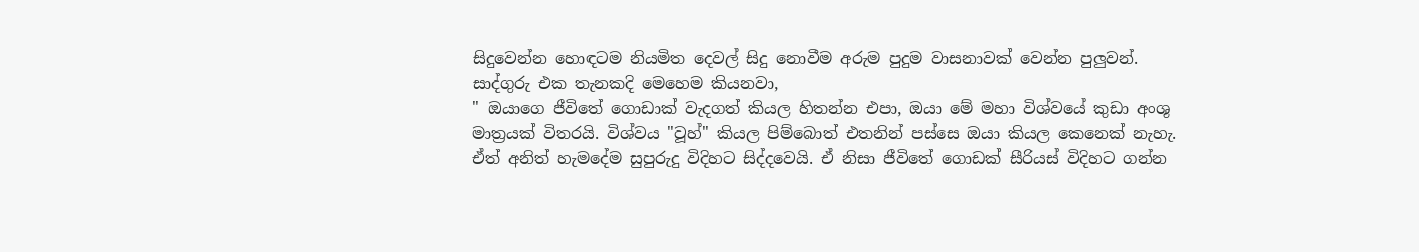සිදුවෙන්න හොඳටම නියමිත දෙවල් සිදු නොවීම අරුම පුදුම වාසනාවක් වෙන්න පුලුවන්.
සාද්ගුරු එක තැනකදි මෙහෙම කියනවා,
" ඔයාගෙ ජීවිතේ ගොඩාක් වැදගත් කියල හිතන්න එපා, ඔයා මේ මහා විශ්වයේ කුඩා අංශු මාත්‍රයක් විතරයි. විශ්වය "වූහ්" කියල පිම්බොත් එතනින් පස්සෙ ඔයා කියල කෙනෙක් නැහැ. ඒත් අනිත් හැමදේම සුපුරුදු විදිහට සිද්දවෙයි. ඒ නිසා ජීවිතේ ගොඩක් සීරියස් විදිහට ගන්න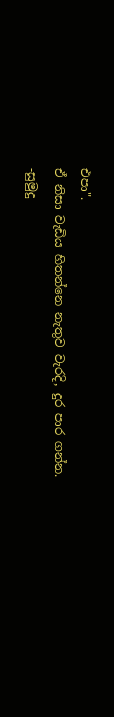එපා".
ඒ නිසා වැඩිය හිතන්නෙ නැතුව වැරදි, දුර පාර ගන්න.
-සුමුදු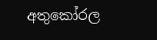අතුකෝරල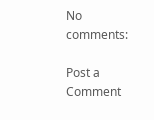No comments:

Post a Comment